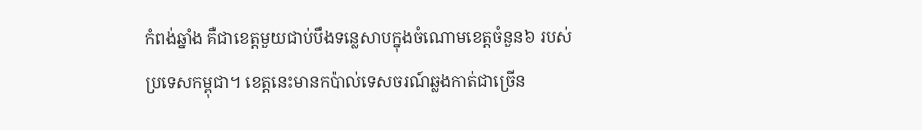កំពង់ឆ្នាំង គឺជាខេត្តមួយជាប់បឹងទន្លេសាបក្នុងចំណោមខេត្តចំនួន៦ របស់ប្រទេសកម្ពុជា។ ខេត្តនេះមានកប៉ាល់ទេសចរណ៍ឆ្លងកាត់ជាច្រើន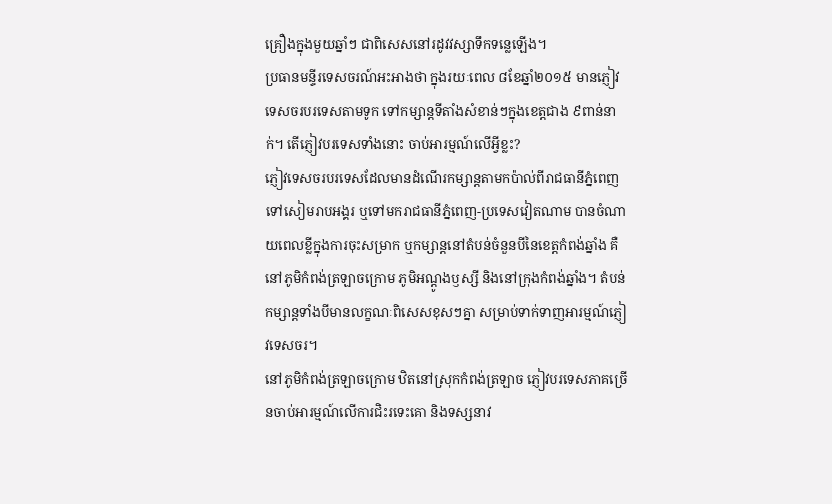គ្រឿងក្នុងមួយឆ្នាំៗ ជាពិសេសនៅរដូវវស្សាទឹកទន្លេឡើង។
ប្រធានមន្ទីរទេសចរណ៍អះអាងថា ក្នុងរយៈពេល ៨ខែឆ្នាំ២០១៥ មានភ្ញៀវទេសចរបរទេសតាមទូក ទៅកម្សាន្តទីតាំងសំខាន់ៗក្នុងខេត្តជាង ៩ពាន់នាក់។ តើភ្ញៀវបរទេសទាំងនោះ ចាប់អារម្មណ៍លើអ្វីខ្លះ?
ភ្ញៀវទេសចរបរទេសដែលមានដំណើរកម្សាន្តតាមកប៉ាល់ពីរាជធានីភ្នំពេញ ទៅសៀមរាបអង្គរ ឬទៅមករាជធានីភ្នំពេញ-ប្រទេសវៀតណាម បានចំណាយពេលខ្លីក្នុងការចុះសម្រាក ឬកម្សាន្តនៅតំបន់ចំនួនបីនៃខេត្តកំពង់ឆ្នាំង គឺនៅភូមិកំពង់ត្រឡាចក្រោម ភូមិអណ្ដូងឫស្សី និងនៅក្រុងកំពង់ឆ្នាំង។ តំបន់កម្សាន្តទាំងបីមានលក្ខណៈពិសេសខុសៗគ្នា សម្រាប់ទាក់ទាញអារម្មណ៍ភ្ញៀវទេសចរ។
នៅភូមិកំពង់ត្រឡាចក្រោម ឋិតនៅស្រុកកំពង់ត្រឡាច ភ្ញៀវបរទេសភាគច្រើនចាប់អារម្មណ៍លើការជិះរទេះគោ និងទស្សនាវ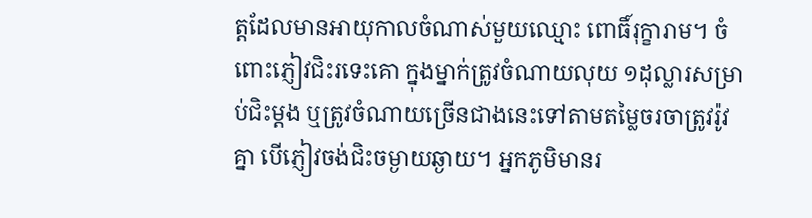ត្តដែលមានអាយុកាលចំណាស់មួយឈ្មោះ ពោធិ៍រុក្ខារាម។ ចំពោះភ្ញៀវជិះរទេះគោ ក្នុងម្នាក់ត្រូវចំណាយលុយ ១ដុល្លារសម្រាប់ជិះម្ដង ឬត្រូវចំណាយច្រើនជាងនេះទៅតាមតម្លៃចរចាត្រូវរ៉ូវគ្នា បើភ្ញៀវចង់ជិះចម្ងាយឆ្ងាយ។ អ្នកភូមិមានរ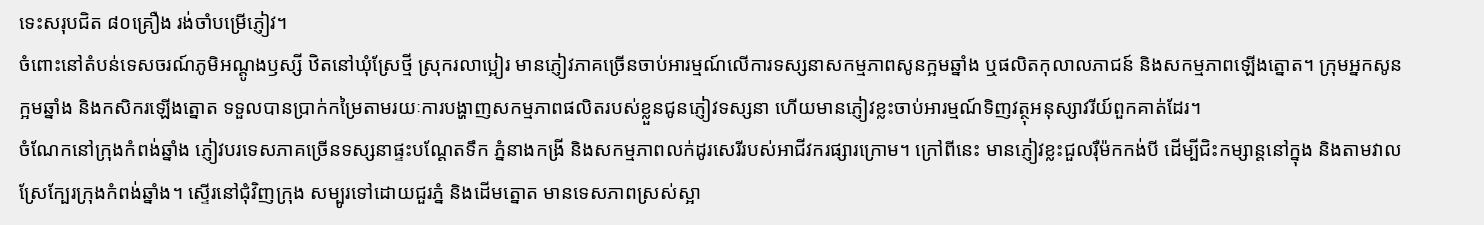ទេះសរុបជិត ៨០គ្រឿង រង់ចាំបម្រើភ្ញៀវ។
ចំពោះនៅតំបន់ទេសចរណ៍ភូមិអណ្ដូងឫស្សី ឋិតនៅឃុំស្រែថ្មី ស្រុករលាប្អៀរ មានភ្ញៀវភាគច្រើនចាប់អារម្មណ៍លើការទស្សនាសកម្មភាពសូនក្អមឆ្នាំង ឬផលិតកុលាលភាជន៍ និងសកម្មភាពឡើងត្នោត។ ក្រុមអ្នកសូនក្អមឆ្នាំង និងកសិករឡើងត្នោត ទទួលបានប្រាក់កម្រៃតាមរយៈការបង្ហាញសកម្មភាពផលិតរបស់ខ្លួនជូនភ្ញៀវទស្សនា ហើយមានភ្ញៀវខ្លះចាប់អារម្មណ៍ទិញវត្ថុអនុស្សាវរីយ៍ពួកគាត់ដែរ។
ចំណែកនៅក្រុងកំពង់ឆ្នាំង ភ្ញៀវបរទេសភាគច្រើនទស្សនាផ្ទះបណ្ដែតទឹក ភ្នំនាងកង្រី និងសកម្មភាពលក់ដូរសេរីរបស់អាជីវករផ្សារក្រោម។ ក្រៅពីនេះ មានភ្ញៀវខ្លះជួលរ៉ឺម៉កកង់បី ដើម្បីជិះកម្សាន្តនៅក្នុង និងតាមវាលស្រែក្បែរក្រុងកំពង់ឆ្នាំង។ ស្ទើរនៅជុំវិញក្រុង សម្បូរទៅដោយជួរភ្នំ និងដើមត្នោត មានទេសភាពស្រស់ស្អា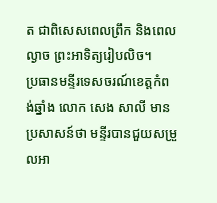ត ជាពិសេសពេលព្រឹក និងពេលល្ងាច ព្រះអាទិត្យរៀបលិច។
ប្រធានមន្ទីរទេសចរណ៍ខេត្តកំពង់ឆ្នាំង លោក សេង សាលី មានប្រសាសន៍ថា មន្ទីរបានជួយសម្រួលអា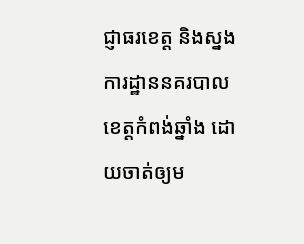ជ្ញាធរខេត្ត និងស្នងការដ្ឋាននគរបាលខេត្តកំពង់ឆ្នាំង ដោយចាត់ឲ្យម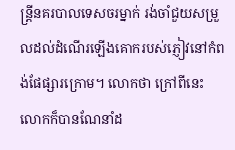ន្ត្រីនគរបាលទេសចរម្នាក់ រង់ចាំជួយសម្រួលដល់ដំណើរឡើងគោករបស់ភ្ញៀវនៅកំពង់ផែផ្សារក្រោម។ លោកថា ក្រៅពីនេះ លោកក៏បានណែនាំដ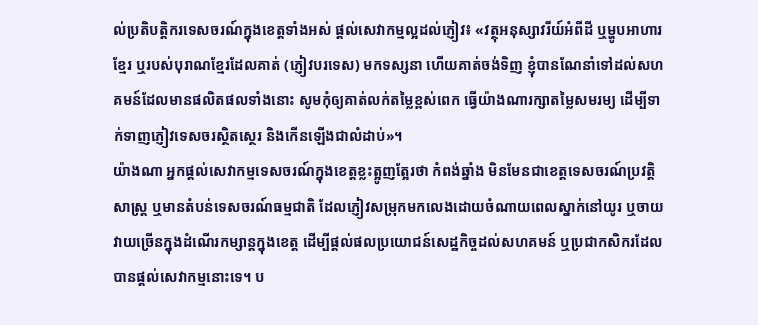ល់ប្រតិបត្តិករទេសចរណ៍ក្នុងខេត្តទាំងអស់ ផ្ដល់សេវាកម្មល្អដល់ភ្ញៀវ៖ «វត្ថុអនុស្សាវរីយ៍អំពីដី ឬម្ហូបអាហារខ្មែរ ឬរបស់បុរាណខ្មែរដែលគាត់ (ភ្ញៀវបរទេស) មកទស្សនា ហើយគាត់ចង់ទិញ ខ្ញុំបានណែនាំទៅដល់សហគមន៍ដែលមានផលិតផលទាំងនោះ សូមកុំឲ្យគាត់លក់តម្លៃខ្ពស់ពេក ធ្វើយ៉ាងណារក្សាតម្លៃសមរម្យ ដើម្បីទាក់ទាញភ្ញៀវទេសចរស្ថិតស្ថេរ និងកើនឡើងជាលំដាប់»។
យ៉ាងណា អ្នកផ្ដល់សេវាកម្មទេសចរណ៍ក្នុងខេត្តខ្លះត្អូញត្អែរថា កំពង់ឆ្នាំង មិនមែនជាខេត្តទេសចរណ៍ប្រវត្តិសាស្ត្រ ឬមានតំបន់ទេសចរណ៍ធម្មជាតិ ដែលភ្ញៀវសម្រុកមកលេងដោយចំណាយពេលស្នាក់នៅយូរ ឬចាយវាយច្រើនក្នុងដំណើរកម្សាន្តក្នុងខេត្ត ដើម្បីផ្ដល់ផលប្រយោជន៍សេដ្ឋកិច្ចដល់សហគមន៍ ឬប្រជាកសិករដែលបានផ្ដល់សេវាកម្មនោះទេ។ ប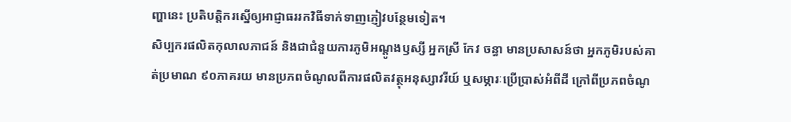ញ្ហានេះ ប្រតិបត្តិករស្នើឲ្យអាជ្ញាធររកវិធីទាក់ទាញភ្ញៀវបន្ថែមទៀត។
សិប្បករផលិតកុលាលភាជន៍ និងជាជំនួយការភូមិអណ្ដូងឫស្សី អ្នកស្រី កែវ ចន្ធា មានប្រសាសន៍ថា អ្នកភូមិរបស់គាត់ប្រមាណ ៩០ភាគរយ មានប្រភពចំណូលពីការផលិតវត្ថុអនុស្សាវរីយ៍ ឬសម្ភារៈប្រើប្រាស់អំពីដី ក្រៅពីប្រភពចំណូ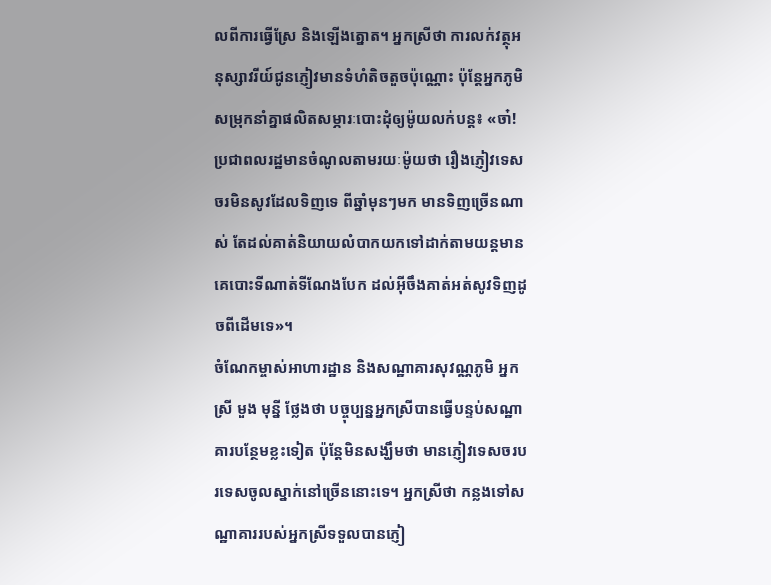លពីការធ្វើស្រែ និងឡើងត្នោត។ អ្នកស្រីថា ការលក់វត្ថុអនុស្សាវរីយ៍ជូនភ្ញៀវមានទំហំតិចតួចប៉ុណ្ណោះ ប៉ុន្តែអ្នកភូមិសម្រុកនាំគ្នាផលិតសម្ភារៈបោះដុំឲ្យម៉ូយលក់បន្ត៖ «ចា៎! ប្រជាពលរដ្ឋមានចំណូលតាមរយៈម៉ូយថា រឿងភ្ញៀវទេសចរមិនសូវដែលទិញទេ ពីឆ្នាំមុនៗមក មានទិញច្រើនណាស់ តែដល់គាត់និយាយលំបាកយកទៅដាក់តាមយន្តមានគេបោះទីណាត់ទីណែងបែក ដល់អ៊ីចឹងគាត់អត់សូវទិញដូចពីដើមទេ»។
ចំណែកម្ចាស់អាហារដ្ឋាន និងសណ្ឋាគារសុវណ្ណភូមិ អ្នកស្រី មួង មុន្នី ថ្លែងថា បច្ចុប្បន្នអ្នកស្រីបានធ្វើបន្ទប់សណ្ឋាគារបន្ថែមខ្លះទៀត ប៉ុន្តែមិនសង្ឃឹមថា មានភ្ញៀវទេសចរបរទេសចូលស្នាក់នៅច្រើននោះទេ។ អ្នកស្រីថា កន្លងទៅសណ្ឋាគាររបស់អ្នកស្រីទទួលបានភ្ញៀ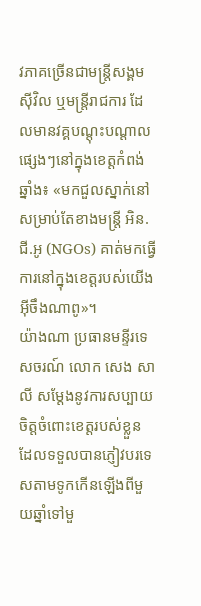វភាគច្រើនជាមន្ត្រីសង្គមស៊ីវិល ឬមន្ត្រីរាជការ ដែលមានវគ្គបណ្ដុះបណ្ដាលផ្សេងៗនៅក្នុងខេត្តកំពង់ឆ្នាំង៖ «មកជួលស្នាក់នៅសម្រាប់តែខាងមន្ត្រី អិន.ជី.អូ (NGOs) គាត់មកធ្វើការនៅក្នុងខេត្តរបស់យើងអ៊ីចឹងណាពូ»។
យ៉ាងណា ប្រធានមន្ទីរទេសចរណ៍ លោក សេង សាលី សម្ដែងនូវការសប្បាយចិត្តចំពោះខេត្តរបស់ខ្លួន ដែលទទួលបានភ្ញៀវបរទេសតាមទូកកើនឡើងពីមួយឆ្នាំទៅមួ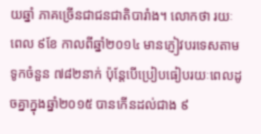យឆ្នាំ ភាគច្រើនជាជនជាតិបារាំង។ លោកថា រយៈពេល ៩ខែ កាលពីឆ្នាំ២០១៤ មានភ្ញៀវបរទេសតាមទូកចំនួន ៧៨២នាក់ ប៉ុន្តែបើប្រៀបធៀបរយៈពេលដូចគ្នាក្នុងឆ្នាំ២០១៥ បានកើនដល់ជាង ៩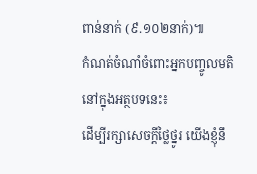ពាន់នាក់ (៩.១០២នាក់)៕
កំណត់ចំណាំចំពោះអ្នកបញ្ចូលមតិនៅក្នុងអត្ថបទនេះ៖
ដើម្បីរក្សាសេចក្ដីថ្លៃថ្នូរ យើងខ្ញុំនឹ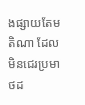ងផ្សាយតែមតិណា ដែលមិនជេរប្រមាថដ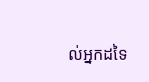ល់អ្នកដទៃ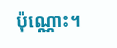ប៉ុណ្ណោះ។